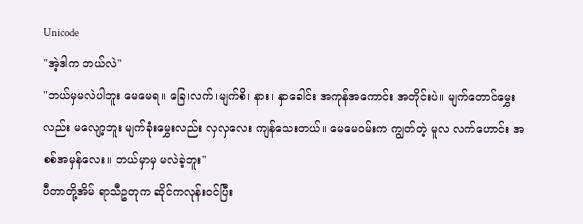Unicode
"အဲ့ဒါက ဘယ်လဲ"
"ဘယ်မှမလဲပါဘူး မေမေရ။ ခြေ၊လက်၊မျက်စိ၊ နား၊ နှာခေါင်း အကုန်အကောင်း အတိုင်းပဲ။ မျက်တောင်မွှေးလည်း မလျော့ဘူး မျက်ခုံးမွှေးလည်း လှလှလေး ကျန်သေးတယ်။ မေမေဝမ်းက ကျွတ်တဲ့ မူလ လက်ဟောင်း အစစ်အမှန်လေး။ ဘယ်မှာမှ မလဲခဲ့ဘူး"
ပီတာတို့အိမ် ရာသီဥတုက ဆိုင်ကလုန်းဝင်ပြီး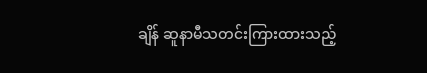ချိန် ဆူနာမီသတင်းကြားထားသည့်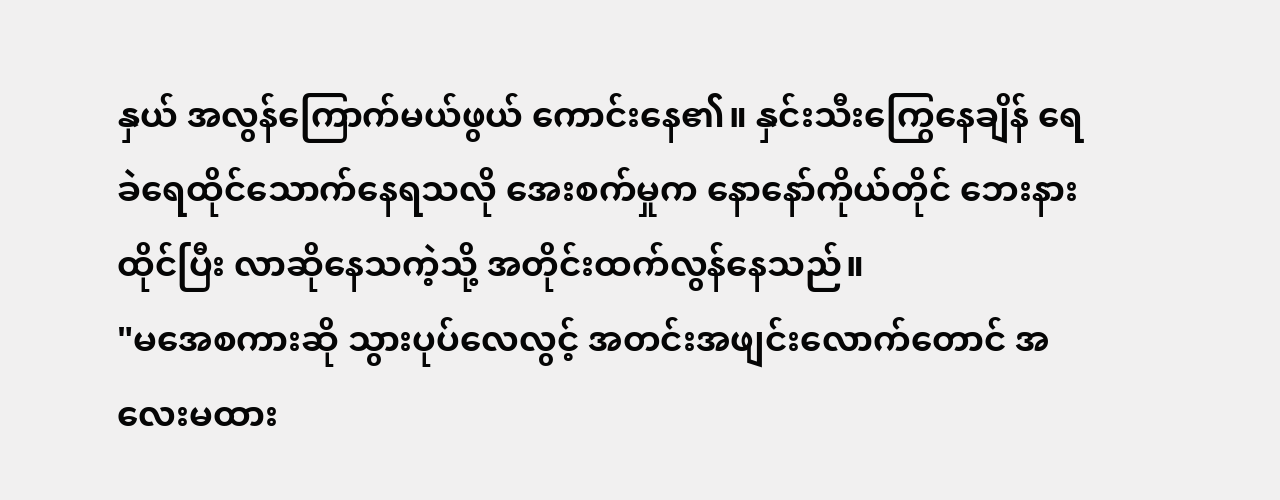နှယ် အလွန်ကြောက်မယ်ဖွယ် ကောင်းနေ၏။ နှင်းသီးကြွေနေချိန် ရေခဲရေထိုင်သောက်နေရသလို အေးစက်မှုက နောနော်ကိုယ်တိုင် ဘေးနားထိုင်ပြီး လာဆိုနေသကဲ့သို့ အတိုင်းထက်လွန်နေသည်။
"မအေစကားဆို သွားပုပ်လေလွင့် အတင်းအဖျင်းလောက်တောင် အလေးမထား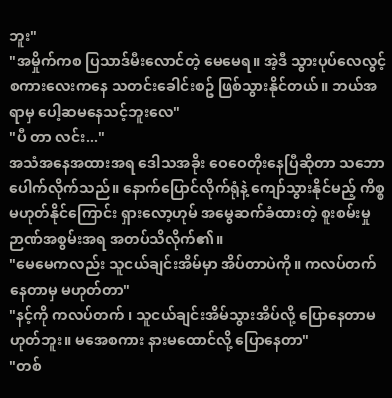ဘူး"
"အမှိုက်ကစ ပြသာဒ်မီးလောင်တဲ့ မေမေရ။ အဲ့ဒီ သွားပုပ်လေလွင့် စကားလေးကနေ သတင်းခေါင်းစဥ် ဖြစ်သွားနိုင်တယ်။ ဘယ်အရာမှ ပေါ့ဆမနေသင့်ဘူးလေ"
"ပီ တာ လင်း..."
အသံအနေအထားအရ ဒေါသအခိုး ဝေဝေတိုးနေပြီဆိုတာ သဘောပေါက်လိုက်သည်။ နောက်ပြောင်လိုက်ရုံနဲ့ ကျော်သွားနိုင်မည့် ကိစ္စမဟုတ်နိုင်ကြောင်း ရှားလော့ဟုမ် အမွေဆက်ခံထားတဲ့ စူးစမ်းမှုဉာဏ်အစွမ်းအရ အတပ်သိလိုက်၏။
"မေမေကလည်း သူငယ်ချင်းအိမ်မှာ အိပ်တာပဲကို။ ကလပ်တက်နေတာမှ မဟုတ်တာ"
"နင့်ကို ကလပ်တက် ၊ သူငယ်ချင်းအိမ်သွားအိပ်လို့ ပြောနေတာမဟုတ်ဘူး။ မအေစကား နားမထောင်လို့ ပြောနေတာ"
"တစ်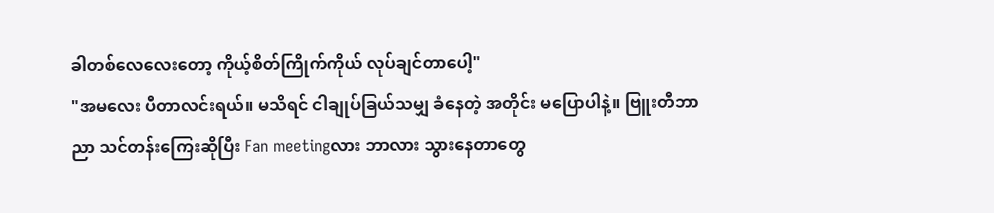ခါတစ်လေလေးတော့ ကိုယ့်စိတ်ကြိုက်ကိုယ် လုပ်ချင်တာပေါ့"
"အမလေး ပီတာလင်းရယ်။ မသိရင် ငါချုပ်ခြယ်သမျှ ခံနေတဲ့ အတိုင်း မပြောပါနဲ့။ ဗြူးတီဘာညာ သင်တန်းကြေးဆိုပြီး Fan meetingလား ဘာလား သွားနေတာတွေ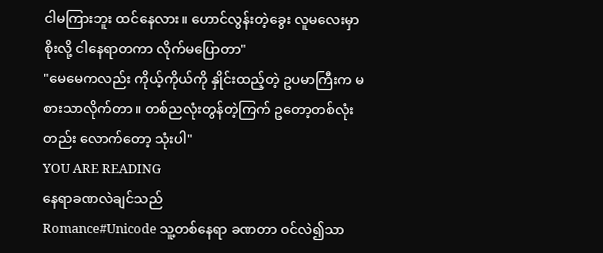ငါမကြားဘူး ထင်နေလား။ ဟောင်လွန်းတဲ့ခွေး လူမလေးမှာစိုးလို့ ငါနေရာတကာ လိုက်မပြောတာ"
"မေမေကလည်း ကိုယ့်ကိုယ်ကို နှိုင်းထည့်တဲ့ ဥပမာကြီးက မစားသာလိုက်တာ။ တစ်ညလုံးတွန်တဲ့ကြက် ဥတော့တစ်လုံးတည်း လောက်တော့ သုံးပါ"
YOU ARE READING
နေရာခဏလဲချင်သည်
Romance#Unicode သူ့တစ်နေရာ ခဏတာ ဝင်လဲ၍သာ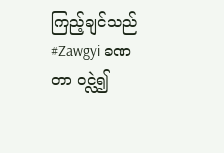ကြည့်ချင်သည် #Zawgyi ခဏတာ ဝင္လဲ၍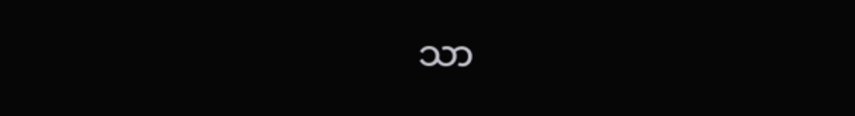သာ